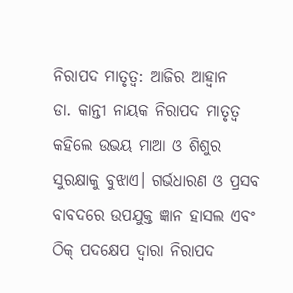ନିରାପଦ ମାତୃତ୍ୱ: ଆଜିର ଆହ୍ବାନ
ଡା. କାନ୍ତୀ ନାୟକ ନିରାପଦ ମାତୃତ୍ୱ କହିଲେ ଉଭୟ ମାଆ ଓ ଶିଶୁର ସୁରକ୍ଷାକୁ ବୁଝାଏ। ଗର୍ଭଧାରଣ ଓ ପ୍ରସବ ବାବଦରେ ଉପଯୁକ୍ତ ଜ୍ଞାନ ହାସଲ ଏବଂ ଠିକ୍ ପଦକ୍ଷେପ ଦ୍ୱାରା ନିରାପଦ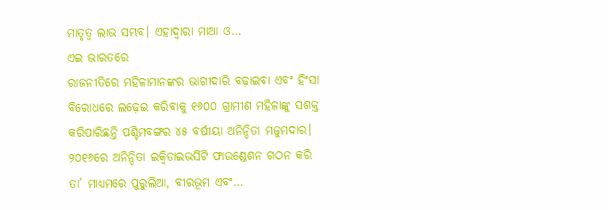ମାତୃତ୍ୱ ଲାଭ ସମ୍ଭବ। ଏହାଦ୍ୱାରା ମାଆ ଓ…
ଏଇ ଭାରତରେ
ରାଜନୀତିରେ ମହିଳାମାନଙ୍କର ଭାଗୀଦାରି ବଢ଼ାଇବା ଏବଂ ହିଂସା ବିରୋଧରେ ଲଢ଼େଇ କରିବାକୁ ୧୬୦୦ ଗ୍ରାମୀଣ ମହିଳାଙ୍କୁ ସଶକ୍ତ କରିପାରିଛନ୍ତି ପଶ୍ଚିମବଙ୍ଗର ୪୫ ବର୍ଷୀୟା ଅନିନ୍ଦିତା ମଜୁମଦାର। ୨୦୧୬ରେ ଅନିନ୍ଦିତା ଇକ୍ୱିଡାଇଭର୍ସିଟି ଫାଉଣ୍ଡେଶନ ଗଠନ କରି ତା’ ମାଧ୍ୟମରେ ପୁରୁଲିଆ, ବୀରଭୂମ ଏବଂ…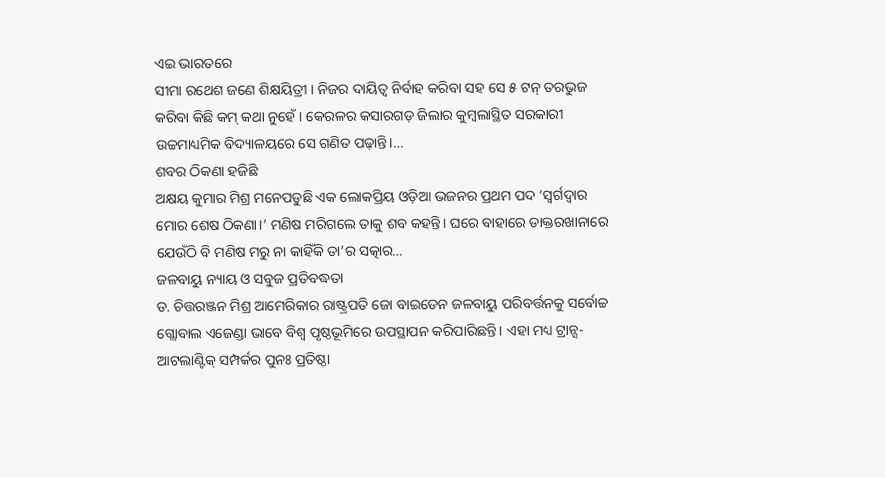ଏଇ ଭାରତରେ
ସୀମା ରଥେଶ ଜଣେ ଶିକ୍ଷୟିତ୍ରୀ । ନିଜର ଦାୟିତ୍ୱ ନିର୍ବାହ କରିବା ସହ ସେ ୫ ଟନ୍ ତରଭୁଜ କରିବା କିଛି କମ୍ କଥା ନୁହେଁ। କେରଳର କସାରଗଡ଼ ଜିଲାର କୁମ୍ବଲାସ୍ଥିତ ସରକାରୀ ଉଚ୍ଚମାଧ୍ୟମିକ ବିଦ୍ୟାଳୟରେ ସେ ଗଣିତ ପଢ଼ାନ୍ତି।…
ଶବର ଠିକଣା ହଜିଛି
ଅକ୍ଷୟ କୁମାର ମିଶ୍ର ମନେପଡୁଛି ଏକ ଲୋକପ୍ରିୟ ଓଡ଼ିଆ ଭଜନର ପ୍ରଥମ ପଦ ‘ସ୍ବର୍ଗଦ୍ୱାର ମୋର ଶେଷ ଠିକଣା।’ ମଣିଷ ମରିଗଲେ ତାକୁ ଶବ କହନ୍ତି। ଘରେ ବାହାରେ ଡାକ୍ତରଖାନାରେ ଯେଉଁଠି ବି ମଣିଷ ମରୁ ନା କାହିଁକି ତା’ର ସତ୍କାର…
ଜଳବାୟୁ ନ୍ୟାୟ ଓ ସବୁଜ ପ୍ରତିବଦ୍ଧତା
ଡ. ଚିତ୍ତରଞ୍ଜନ ମିଶ୍ର ଆମେରିକାର ରାଷ୍ଟ୍ରପତି ଜୋ ବାଇଡେନ ଜଳବାୟୁ ପରିବର୍ତ୍ତନକୁ ସର୍ବୋଚ୍ଚ ଗ୍ଲୋବାଲ ଏଜେଣ୍ଡା ଭାବେ ବିଶ୍ୱ ପୃଷ୍ଠଭୂମିରେ ଉପସ୍ଥାପନ କରିପାରିଛନ୍ତି। ଏହା ମଧ୍ୟ ଟ୍ରାନ୍ସ-ଆଟଲାଣ୍ଟିକ୍ ସମ୍ପର୍କର ପୁନଃ ପ୍ରତିଷ୍ଠା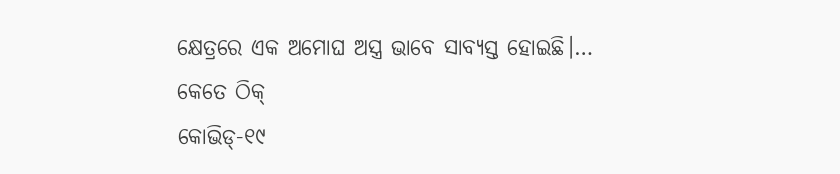କ୍ଷେତ୍ରରେ ଏକ ଅମୋଘ ଅସ୍ତ୍ର ଭାବେ ସାବ୍ୟସ୍ତ ହୋଇଛି।…
କେତେ ଠିକ୍
କୋଭିଡ୍-୧୯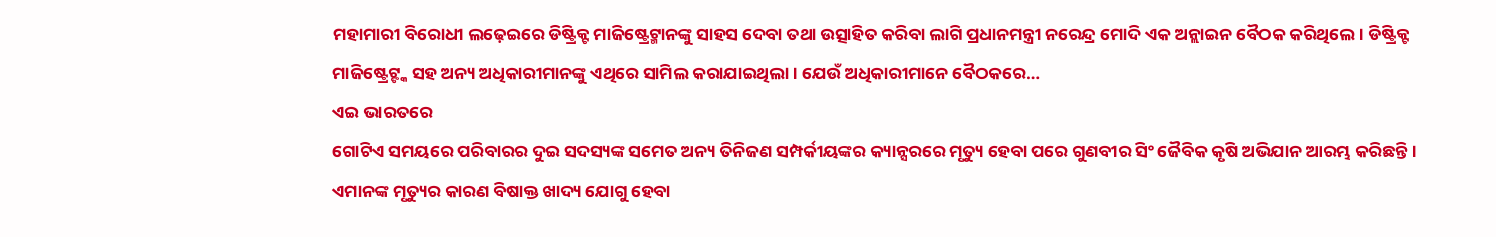ମହାମାରୀ ବିରୋଧୀ ଲଢ଼େଇରେ ଡିଷ୍ଟ୍ରିକ୍ଟ ମାଜିଷ୍ଟ୍ରେଟ୍ମାନଙ୍କୁ ସାହସ ଦେବା ତଥା ଉତ୍ସାହିତ କରିବା ଲାଗି ପ୍ରଧାନମନ୍ତ୍ରୀ ନରେନ୍ଦ୍ର ମୋଦି ଏକ ଅନ୍ଲାଇନ ବୈଠକ କରିଥିଲେ। ଡିଷ୍ଟ୍ରିକ୍ଟ ମାଜିଷ୍ଟ୍ରେଟ୍ଙ୍କ ସହ ଅନ୍ୟ ଅଧିକାରୀମାନଙ୍କୁ ଏଥିରେ ସାମିଲ କରାଯାଇଥିଲା। ଯେଉଁ ଅଧିକାରୀମାନେ ବୈଠକରେ…
ଏଇ ଭାରତରେ
ଗୋଟିଏ ସମୟରେ ପରିବାରର ଦୁଇ ସଦସ୍ୟଙ୍କ ସମେତ ଅନ୍ୟ ତିନିଜଣ ସମ୍ପର୍କୀୟଙ୍କର କ୍ୟାନ୍ସରରେ ମୃତ୍ୟୁ ହେବା ପରେ ଗୁଣବୀର ସିଂ ଜୈବିକ କୃଷି ଅଭିଯାନ ଆରମ୍ଭ କରିଛନ୍ତି। ଏମାନଙ୍କ ମୃତ୍ୟୁର କାରଣ ବିଷାକ୍ତ ଖାଦ୍ୟ ଯୋଗୁ ହେବା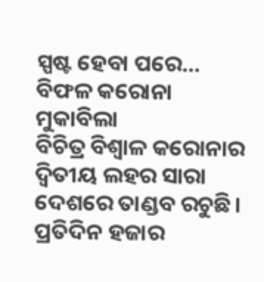ସ୍ପଷ୍ଟ ହେବା ପରେ…
ବିଫଳ କରୋନା ମୁକାବିଲା
ବିଚିତ୍ର ବିଶ୍ୱାଳ କରୋନାର ଦ୍ୱିତୀୟ ଲହର ସାରା ଦେଶରେ ତାଣ୍ଡବ ରଚୁଛି। ପ୍ରତିଦିନ ହଜାର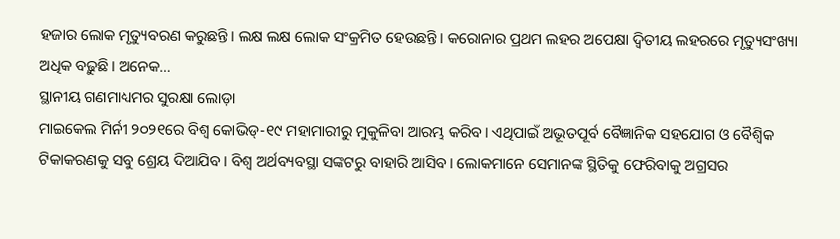ହଜାର ଲୋକ ମୃତ୍ୟୁବରଣ କରୁଛନ୍ତି। ଲକ୍ଷ ଲକ୍ଷ ଲୋକ ସଂକ୍ରମିତ ହେଉଛନ୍ତି। କରୋନାର ପ୍ରଥମ ଲହର ଅପେକ୍ଷା ଦ୍ୱିତୀୟ ଲହରରେ ମୃତ୍ୟୁସଂଖ୍ୟା ଅଧିକ ବଢ଼ୁଛି। ଅନେକ…
ସ୍ଥାନୀୟ ଗଣମାଧ୍ୟମର ସୁରକ୍ଷା ଲୋଡ଼ା
ମାଇକେଲ ମିର୍ନୀ ୨୦୨୧ରେ ବିଶ୍ୱ କୋଭିଡ୍-୧୯ ମହାମାରୀରୁ ମୁକୁଳିବା ଆରମ୍ଭ କରିବ। ଏଥିପାଇଁ ଅଭୂତପୂର୍ବ ବୈଜ୍ଞାନିକ ସହଯୋଗ ଓ ବୈଶ୍ୱିକ ଟିକାକରଣକୁ ସବୁ ଶ୍ରେୟ ଦିଆଯିବ। ବିଶ୍ୱ ଅର୍ଥବ୍ୟବସ୍ଥା ସଙ୍କଟରୁ ବାହାରି ଆସିବ। ଲୋକମାନେ ସେମାନଙ୍କ ସ୍ଥିତିକୁ ଫେରିବାକୁ ଅଗ୍ରସର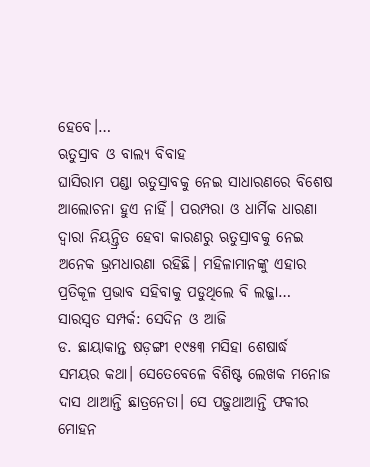ହେବେ।…
ଋତୁସ୍ରାବ ଓ ବାଲ୍ୟ ବିବାହ
ଘାସିରାମ ପଣ୍ଡା ଋତୁସ୍ରାବକୁ ନେଇ ସାଧାରଣରେ ବିଶେଷ ଆଲୋଚନା ହୁଏ ନାହିଁ। ପରମ୍ପରା ଓ ଧାର୍ମିକ ଧାରଣା ଦ୍ୱାରା ନିୟନ୍ତ୍ରିତ ହେବା କାରଣରୁ ଋତୁସ୍ରାବକୁ ନେଇ ଅନେକ ଭ୍ରମଧାରଣା ରହିଛି। ମହିଳାମାନଙ୍କୁ ଏହାର ପ୍ରତିକୂଳ ପ୍ରଭାବ ସହିବାକୁ ପଡୁଥିଲେ ବି ଲଜ୍ଜା…
ସାରସ୍ବତ ସମ୍ପର୍କ: ସେଦିନ ଓ ଆଜି
ଡ. ଛାୟାକାନ୍ତ ଷଡ଼ଙ୍ଗୀ ୧୯୫୩ ମସିହା ଶେଷାର୍ଦ୍ଧ ସମୟର କଥା। ସେତେବେଳେ ବିଶିଷ୍ଟ ଲେଖକ ମନୋଜ ଦାସ ଥାଆନ୍ତି ଛାତ୍ରନେତା। ସେ ପଢ଼ୁଥାଆନ୍ତି ଫକୀର ମୋହନ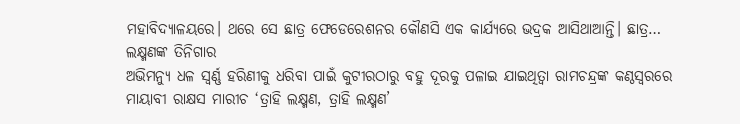ମହାବିଦ୍ୟାଳୟରେ। ଥରେ ସେ ଛାତ୍ର ଫେଡେରେଶନର କୌଣସି ଏକ କାର୍ଯ୍ୟରେ ଭଦ୍ରକ ଆସିଥାଆନ୍ତି। ଛାତ୍ର…
ଲକ୍ଷ୍ମଣଙ୍କ ତିନିଗାର
ଅଭିମନ୍ୟୁ ଧଳ ସ୍ୱର୍ଣ୍ଣ ହରିଣୀକୁ ଧରିବା ପାଇଁ କୁଟୀରଠାରୁ ବହୁ ଦୂରକୁ ପଳାଇ ଯାଇଥିତ୍ବା ରାମଚନ୍ଦ୍ରଙ୍କ କଣ୍ଠସ୍ବରରେ ମାୟାବୀ ରାକ୍ଷସ ମାରୀଚ ‘ତ୍ରାହି ଲକ୍ଷ୍ମଣ, ତ୍ରାହି ଲକ୍ଷ୍ମଣ’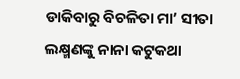ଡାକିବାରୁ ବିଚଳିତା ମା’ ସୀତା ଲକ୍ଷ୍ମଣଙ୍କୁ ନାନା କଟୁକଥା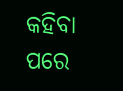କହିବା ପରେ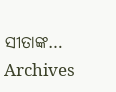ସୀତାଙ୍କ…
Archives